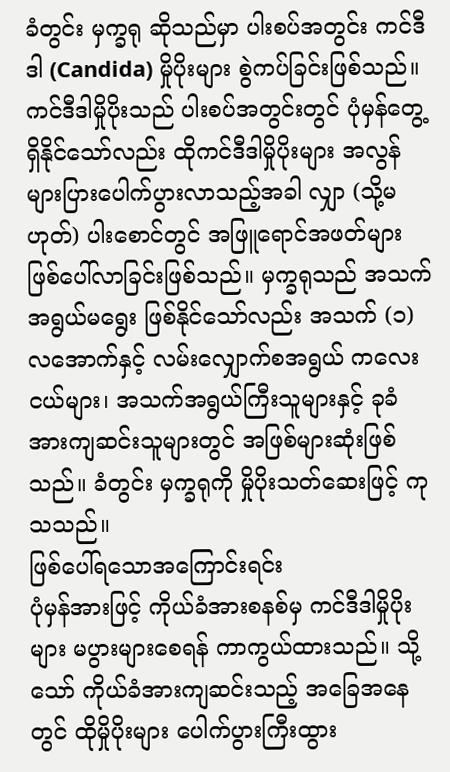ခံတွင်း မှက္ခရု ဆိုသည်မှာ ပါးစပ်အတွင်း ကင်ဒီဒါ (Candida) မှိုပိုးများ စွဲကပ်ခြင်းဖြစ်သည်။ ကင်ဒီဒါမှိုပိုးသည် ပါးစပ်အတွင်းတွင် ပုံမှန်တွေ့ရှိနိုင်သော်လည်း ထိုကင်ဒီဒါမှိုပိုးများ အလွန်များပြားပေါက်ပွားလာသည့်အခါ လျှာ (သို့မဟုတ်) ပါးစောင်တွင် အဖြူရောင်အဖတ်များ ဖြစ်ပေါ်လာခြင်းဖြစ်သည်။ မှက္ခရုသည် အသက်အရွယ်မရွေး ဖြစ်နိုင်သော်လည်း အသက် (၁) လအောက်နှင့် လမ်းလျှောက်စအရွယ် ကလေးငယ်များ၊ အသက်အရွယ်ကြီးသူများနှင့် ခုခံအားကျဆင်းသူများတွင် အဖြစ်များဆုံးဖြစ်သည်။ ခံတွင်း မှက္ခရုကို မှိုပိုးသတ်ဆေးဖြင့် ကုသသည်။
ဖြစ်ပေါ်ရသောအကြောင်းရင်း
ပုံမှန်အားဖြင့် ကိုယ်ခံအားစနစ်မှ ကင်ဒီဒါမှိုပိုးများ မပွားများစေရန် ကာကွယ်ထားသည်။ သို့သော် ကိုယ်ခံအားကျဆင်းသည့် အခြေအနေတွင် ထိုမှိုပိုးများ ပေါက်ပွားကြီးထွား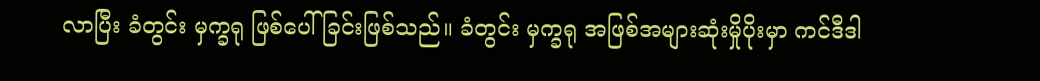လာပြီး ခံတွင်း မှက္ခရု ဖြစ်ပေါ်ခြင်းဖြစ်သည်။ ခံတွင်း မှက္ခရု အဖြစ်အများဆုံးမှိုပိုးမှာ ကင်ဒီဒါ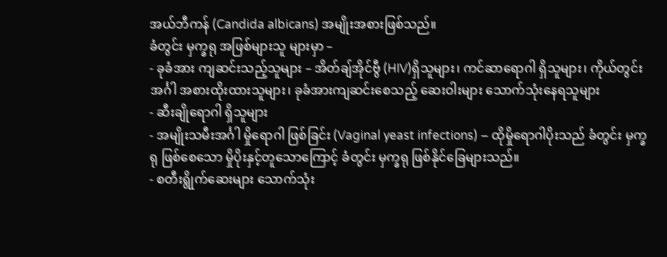အယ်ဘီကန် (Candida albicans) အမျိုးအစားဖြစ်သည်။
ခံတွင်း မှက္ခရု အဖြစ်များသူ များမှာ –
- ခုခံအား ကျဆင်းသည့်သူများ – အိတ်ချ်အိုင်ဗွီ (HIV)ရှိသူများ၊ ကင်ဆာရောဂါ ရှိသူများ၊ ကိုယ်တွင်းအင်္ဂါ အစားထိုးထားသူများ၊ ခုခံအားကျဆင်းစေသည့် ဆေးဝါးများ သောက်သုံးနေရသူများ
- ဆီးချိုရောဂါ ရှိသူများ
- အမျိုးသမီးအင်္ဂါ မှိုရောဂါ ဖြစ်ခြင်း (Vaginal yeast infections) – ထိုမှိုရောဂါပိုးသည် ခံတွင်း မှက္ခရု ဖြစ်စေသော မှိုပိုးနှင့်တူသောကြောင့် ခံတွင်း မှက္ခရု ဖြစ်နိုင်ခြေများသည်။
- စတီးရွိုက်ဆေးများ သောက်သုံး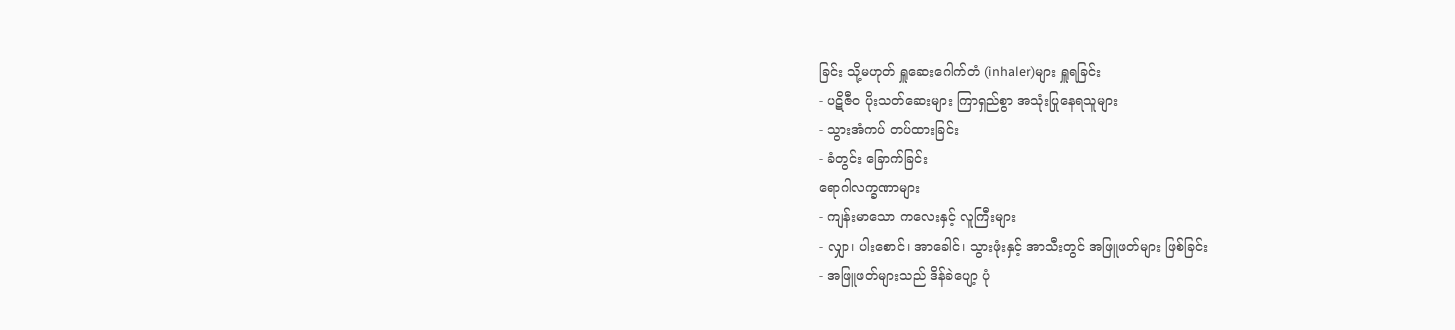ခြင်း သို့မဟုတ် ရှူဆေးဂေါက်တံ (inhaler)များ ရှူရခြင်း
- ပဋိဇီဝ ပိုးသတ်ဆေးများ ကြာရှည်စွာ အသုံးပြုနေရသူများ
- သွားအံကပ် တပ်ထားခြင်း
- ခံတွင်း ခြောက်ခြင်း
ရောဂါလက္ခဏာများ
- ကျန်းမာသော ကလေးနှင့် လူကြီးများ
- လျှာ၊ ပါးစောင်၊ အာခေါင်၊ သွားဖုံးနှင့် အာသီးတွင် အဖြူဖတ်များ ဖြစ်ခြင်း
- အဖြူဖတ်များသည် ဒိန်ခဲပျော့ ပုံ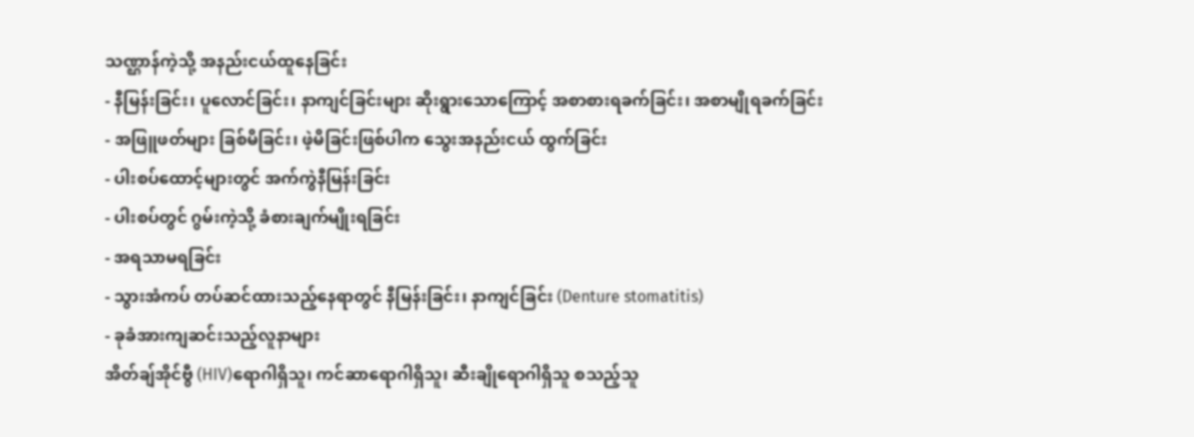သဏ္ဌာန်ကဲ့သို့ အနည်းငယ်ထူနေခြင်း
- နီမြန်းခြင်း၊ ပူလောင်ခြင်း၊ နာကျင်ခြင်းများ ဆိုးရွားသောကြောင့် အစာစားရခက်ခြင်း၊ အစာမျိုရခက်ခြင်း
- အဖြူဖတ်များ ခြစ်မိခြင်း၊ ဖဲ့မိခြင်းဖြစ်ပါက သွေးအနည်းငယ် ထွက်ခြင်း
- ပါးစပ်ထောင့်များတွင် အက်ကွဲနီမြန်းခြင်း
- ပါးစပ်တွင် ဂွမ်းကဲ့သို့ ခံစားချက်မျိုးရခြင်း
- အရသာမရခြင်း
- သွားအံကပ် တပ်ဆင်ထားသည့်နေရာတွင် နီမြန်းခြင်း၊ နာကျင်ခြင်း (Denture stomatitis)
- ခုခံအားကျဆင်းသည့်လူနာများ
အိတ်ချ်အိုင်ဗွီ (HIV)ရောဂါရှိသူ၊ ကင်ဆာရောဂါရှိသူ၊ ဆီးချိုရောဂါရှိသူ စသည့်သူ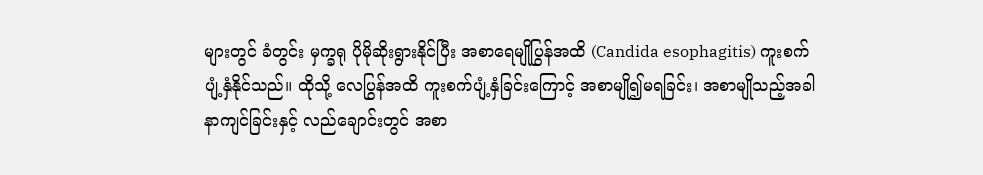များတွင် ခံတွင်း မှက္ခရု ပိုမိုဆိုးရွားနိုင်ပြီး အစာရေမျိုပြွန်အထိ (Candida esophagitis) ကူးစက်ပျံ့နှံနိုင်သည်။ ထိုသို့ လေပြွန်အထိ ကူးစက်ပျံ့နှံခြင်းကြောင့် အစာမျို၍မရခြင်း၊ အစာမျိုသည့်အခါ နာကျင်ခြင်းနှင့် လည်ချောင်းတွင် အစာ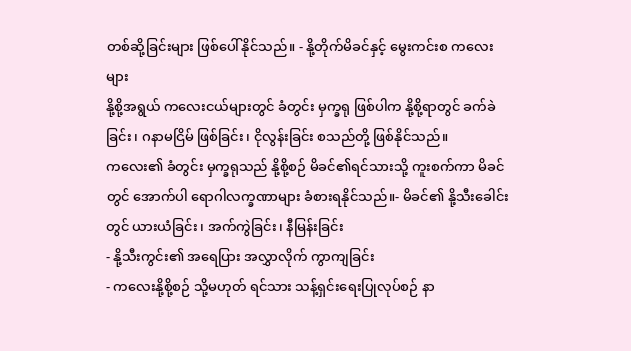တစ်ဆို့ခြင်းများ ဖြစ်ပေါ်နိုင်သည်။ - နို့တိုက်မိခင်နှင့် မွေးကင်းစ ကလေးများ
နို့စို့အရွယ် ကလေးငယ်များတွင် ခံတွင်း မှက္ခရု ဖြစ်ပါက နို့စို့ရာတွင် ခက်ခဲခြင်း၊ ဂနာမငြိမ် ဖြစ်ခြင်း၊ ငိုလွန်းခြင်း စသည်တို့ ဖြစ်နိုင်သည်။
ကလေး၏ ခံတွင်း မှက္ခရုသည် နို့စို့စဉ် မိခင်၏ရင်သားသို့ ကူးစက်ကာ မိခင်တွင် အောက်ပါ ရောဂါလက္ခဏာများ ခံစားရနိုင်သည်။- မိခင်၏ နို့သီးခေါင်းတွင် ယားယံခြင်း၊ အက်ကွဲခြင်း၊ နီမြန်းခြင်း
- နို့သီးကွင်း၏ အရေပြား အလွှာလိုက် ကွာကျခြင်း
- ကလေးနို့စို့စဉ် သို့မဟုတ် ရင်သား သန့်ရှင်းရေးပြုလုပ်စဉ် နာ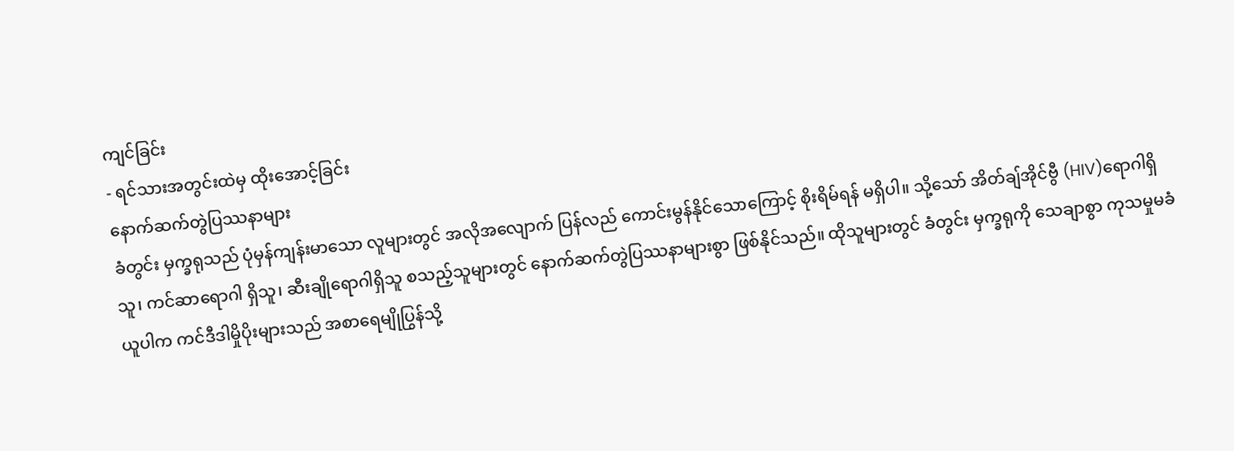ကျင်ခြင်း
- ရင်သားအတွင်းထဲမှ ထိုးအောင့်ခြင်း
နောက်ဆက်တွဲပြဿနာများ
ခံတွင်း မှက္ခရုသည် ပုံမှန်ကျန်းမာသော လူများတွင် အလိုအလျောက် ပြန်လည် ကောင်းမွန်နိုင်သောကြောင့် စိုးရိမ်ရန် မရှိပါ။ သို့သော် အိတ်ချ်အိုင်ဗွီ (HIV)ရောဂါရှိသူ၊ ကင်ဆာရောဂါ ရှိသူ၊ ဆီးချိုရောဂါရှိသူ စသည့်သူများတွင် နောက်ဆက်တွဲပြဿနာများစွာ ဖြစ်နိုင်သည်။ ထိုသူများတွင် ခံတွင်း မှက္ခရုကို သေချာစွာ ကုသမှုမခံယူပါက ကင်ဒီဒါမှိုပိုးများသည် အစာရေမျိုပြွန်သို့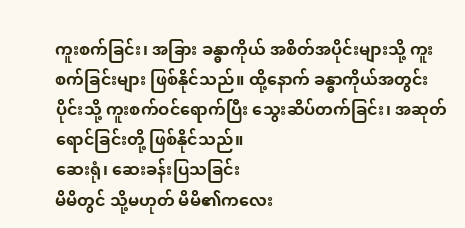ကူးစက်ခြင်း၊ အခြား ခန္ဓာကိုယ် အစိတ်အပိုင်းများသို့ ကူးစက်ခြင်းများ ဖြစ်နိုင်သည်။ ထို့နောက် ခန္ဓာကိုယ်အတွင်းပိုင်းသို့ ကူးစက်ဝင်ရောက်ပြီး သွေးဆိပ်တက်ခြင်း၊ အဆုတ်ရောင်ခြင်းတို့ ဖြစ်နိုင်သည်။
ဆေးရုံ၊ ဆေးခန်းပြသခြင်း
မိမိတွင် သို့မဟုတ် မိမိ၏ကလေး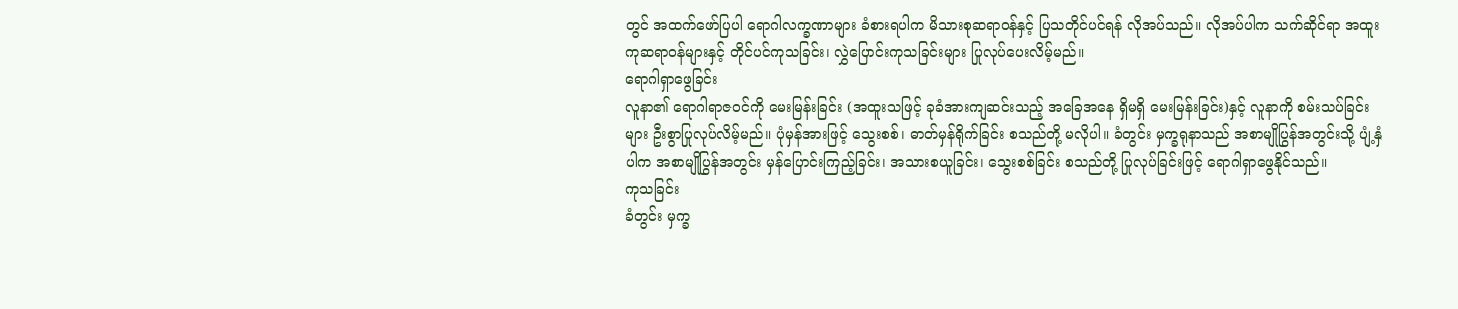တွင် အထက်ဖော်ပြပါ ရောဂါလက္ခဏာများ ခံစားရပါက မိသားစုဆရာဝန်နှင့် ပြသတိုင်ပင်ရန် လိုအပ်သည်။ လိုအပ်ပါက သက်ဆိုင်ရာ အထူးကုဆရာဝန်များနှင့် တိုင်ပင်ကုသခြင်း၊ လွှဲပြောင်းကုသခြင်းများ ပြုလုပ်ပေးလိမ့်မည်။
ရောဂါရှာဖွေခြင်း
လူနာ၏ ရောဂါရာဇဝင်ကို မေးမြန်းခြင်း (အထူးသဖြင့် ခုခံအားကျဆင်းသည့် အခြေအနေ ရှိမရှိ မေးမြန်းခြင်း)နှင့် လူနာကို စမ်းသပ်ခြင်းများ ဦးစွာပြုလုပ်လိမ့်မည်။ ပုံမှန်အားဖြင့် သွေးစစ်၊ ဓာတ်မှန်ရိုက်ခြင်း စသည်တို့ မလိုပါ။ ခံတွင်း မှက္ခရုနာသည် အစာမျိုပြွန်အတွင်းသို့ ပျံ့နှံပါက အစာမျိုပြွန်အတွင်း မှန်ပြောင်းကြည့်ခြင်း၊ အသားစယူခြင်း၊ သွေးစစ်ခြင်း စသည်တို့ ပြုလုပ်ခြင်းဖြင့် ရောဂါရှာဖွေနိုင်သည်။
ကုသခြင်း
ခံတွင်း မှက္ခ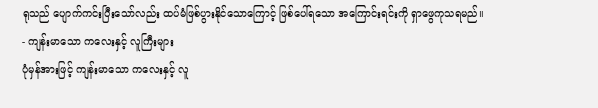ရုသည် ပျောက်ကင်းပြီးသော်လည်း ထပ်မံဖြစ်ပွားနိုင်သောကြောင့် ဖြစ်ပေါ်ရသော အကြောင်းရင်းကို ရှာဖွေကုသရမည်။
- ကျန်းမာသော ကလေးနှင့် လူကြီးများ
ပုံမှန်အားဖြင့် ကျန်းမာသော ကလေးနှင့် လူ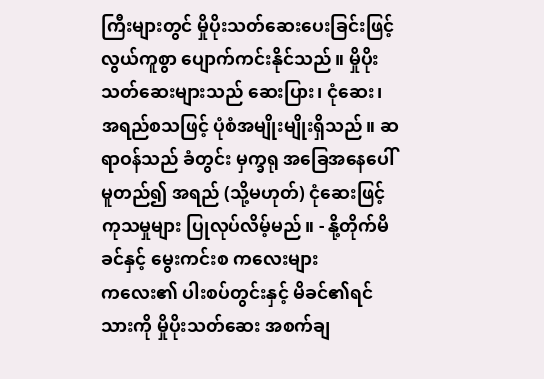ကြီးများတွင် မှိုပိုးသတ်ဆေးပေးခြင်းဖြင့် လွယ်ကူစွာ ပျောက်ကင်းနိုင်သည်။ မှိုပိုးသတ်ဆေးများသည် ဆေးပြား၊ ငုံဆေး၊ အရည်စသဖြင့် ပုံစံအမျိုးမျိုးရှိသည်။ ဆရာဝန်သည် ခံတွင်း မှက္ခရု အခြေအနေပေါ် မူတည်၍ အရည် (သို့မဟုတ်) ငုံဆေးဖြင့် ကုသမှုများ ပြုလုပ်လိမ့်မည်။ - နို့တိုက်မိခင်နှင့် မွေးကင်းစ ကလေးများ
ကလေး၏ ပါးစပ်တွင်းနှင့် မိခင်၏ရင်သားကို မှိုပိုးသတ်ဆေး အစက်ချ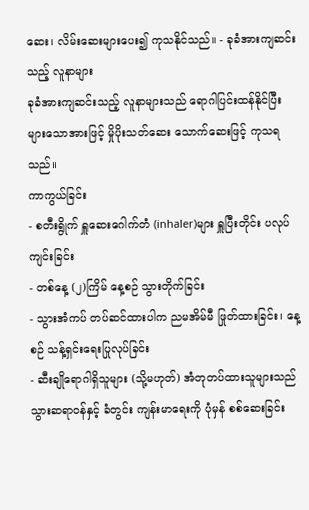ဆေး၊ လိမ်းဆေးများပေး၍ ကုသနိုင်သည်။ - ခုခံအားကျဆင်းသည့် လူနာများ
ခုခံအားကျဆင်းသည့် လူနာများသည် ရောဂါပြင်းထန်နိုင်ပြီး များသောအားဖြင့် မှိုပိုးသတ်ဆေး သောက်ဆေးဖြင့် ကုသရသည်။
ကာကွယ်ခြင်း
- စတီးရွိုက် ရှူဆေးဂေါက်တံ (inhaler)များ ရှူပြီးတိုင်း ပလုပ်ကျင်းခြင်း
- တစ်နေ့ (၂)ကြိမ် နေ့စဉ် သွားတိုက်ခြင်း
- သွားအံကပ် တပ်ဆင်ထားပါက ညမအိမ်မီ ဖြုတ်ထားခြင်း၊ နေ့စဉ် သန့်ရှင်းရေးပြုလုပ်ခြင်း
- ဆီးချိုရောဂါရှိသူများ (သို့မဟုတ်) အံတုတပ်ထားသူများသည် သွားဆရာဝန်နှင့် ခံတွင်း ကျန်းမာရေးကို ပုံမှန် စစ်ဆေးခြင်း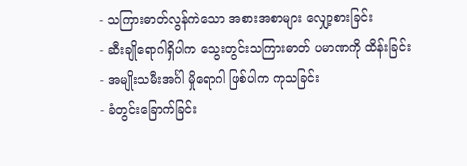- သကြားဓာတ်လွန်ကဲသော အစားအစာများ လျှော့စားခြင်း
- ဆီးချိုရောဂါရှိပါက သွေးတွင်းသကြားဓာတ် ပမာဏကို ထိန်းခြင်း
- အမျိုးသမီးအင်္ဂါ မှိုရောဂါ ဖြစ်ပါက ကုသခြင်း
- ခံတွင်းခြောက်ခြင်း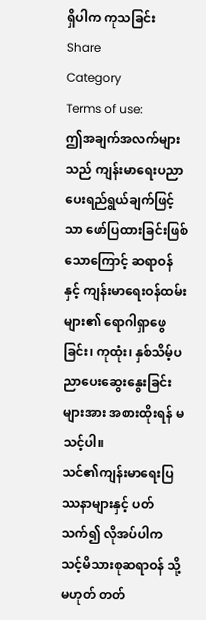ရှိပါက ကုသခြင်း
Share
Category
Terms of use:
ဤအချက်အလက်များသည် ကျန်းမာရေးပညာပေးရည်ရွယ်ချက်ဖြင့်သာ ဖော်ပြထားခြင်းဖြစ်သောကြောင့် ဆရာဝန်နှင့် ကျန်းမာရေးဝန်ထမ်းများ၏ ရောဂါရှာဖွေခြင်း၊ ကုထုံး၊ နှစ်သိမ့်ပညာပေးဆွေးနွေးခြင်းများအား အစားထိုးရန် မသင့်ပါ။
သင်၏ကျန်းမာရေးပြဿနာများနှင့် ပတ်သက်၍ လိုအပ်ပါက သင့်မိသားစုဆရာဝန် သို့မဟုတ် တတ်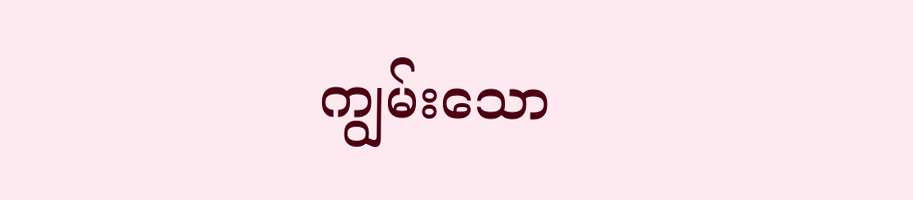ကျွမ်းသော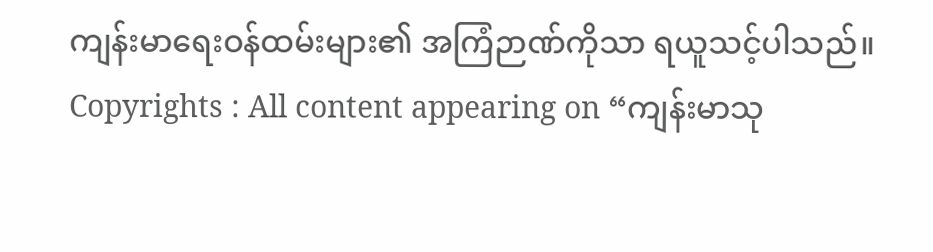ကျန်းမာရေးဝန်ထမ်းများ၏ အကြံဉာဏ်ကိုသာ ရယူသင့်ပါသည်။
Copyrights : All content appearing on “ကျန်းမာသု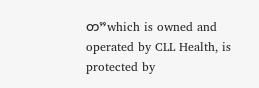တ”which is owned and operated by CLL Health, is protected by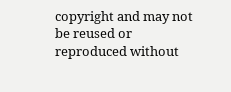copyright and may not be reused or reproduced without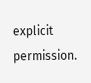explicit permission.